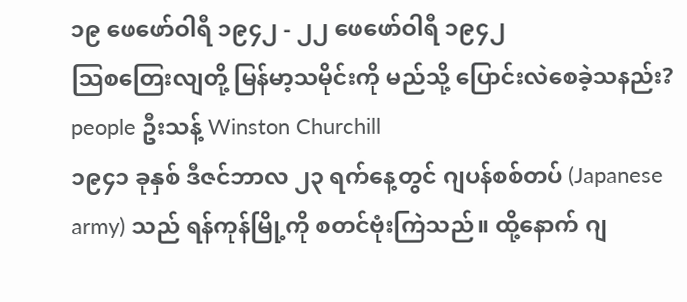၁၉ ဖေဖော်ဝါရီ ၁၉၄၂ - ၂၂ ဖေဖော်ဝါရီ ၁၉၄၂
သြစတြေးလျတို့ မြန်မာ့သမိုင်းကို မည်သို့ ပြောင်းလဲစေခဲ့သနည်း?
people ဦးသန့် Winston Churchill
၁၉၄၁ ခုနှစ် ဒီဇင်ဘာလ ၂၃ ရက်နေ့တွင် ဂျပန်စစ်တပ် (Japanese army) သည် ရန်ကုန်မြို့ကို စတင်ဗုံးကြဲသည်။ ထို့နောက် ဂျ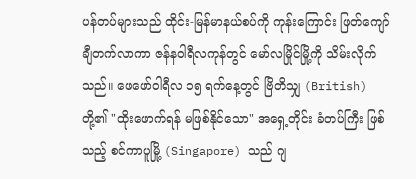ပန်တပ်များသည် ထိုင်း-မြန်မာနယ်စပ်ကို ကုန်းကြောင်း ဖြတ်ကျော်ချီတက်လာကာ ဇန်နဝါရီလကုန်တွင် မော်လမြိုင်မြို့ကို သိမ်းလိုက်သည်။ ဖေဖော်ဝါရီလ ၁၅ ရက်နေ့တွင် ဗြိတိသျှ (British) တို့၏ "ထိုးဖောက်ရန် မဖြစ်နိုင်သော" အရှေ့တိုင်း ခံတပ်ကြီး ဖြစ်သည့် စင်ကာပူမြို့ (Singapore) သည် ဂျ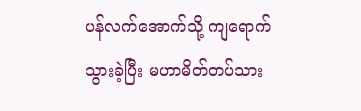ပန်လက်အောက်သို့ ကျရောက်သွားခဲ့ပြီး မဟာမိတ်တပ်သား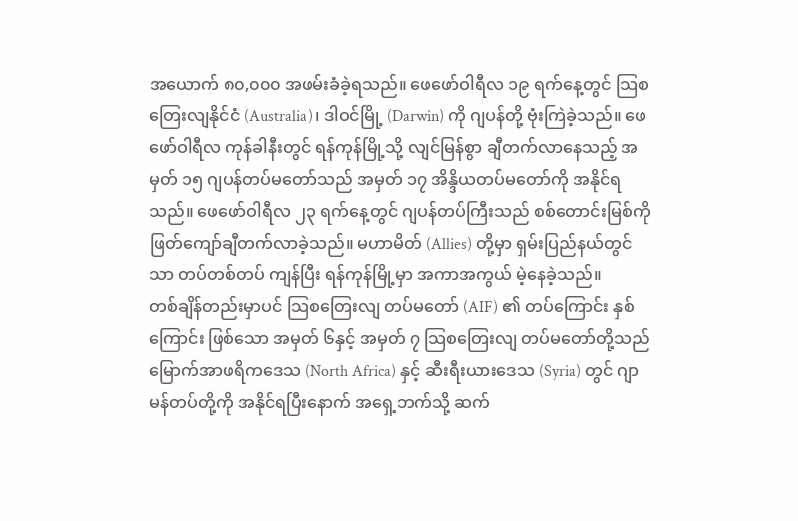အယောက် ၈၀,၀၀၀ အဖမ်းခံခဲ့ရသည်။ ဖေဖော်ဝါရီလ ၁၉ ရက်နေ့တွင် သြစတြေးလျနိုင်ငံ (Australia)၊ ဒါဝင်မြို့ (Darwin) ကို ဂျပန်တို့ ဗုံးကြဲခဲ့သည်။ ဖေဖော်ဝါရီလ ကုန်ခါနီးတွင် ရန်ကုန်မြို့သို့ လျင်မြန်စွာ ချီတက်လာနေသည့် အမှတ် ၁၅ ဂျပန်တပ်မတော်သည် အမှတ် ၁၇ အိန္ဒိယတပ်မတော်ကို အနိုင်ရသည်။ ဖေဖော်ဝါရီလ ၂၃ ရက်နေ့တွင် ဂျပန်တပ်ကြီးသည် စစ်တောင်းမြစ်ကို ဖြတ်ကျော်ချီတက်လာခဲ့သည်။ မဟာမိတ် (Allies) တို့မှာ ရှမ်းပြည်နယ်တွင်သာ တပ်တစ်တပ် ကျန်ပြီး ရန်ကုန်မြို့မှာ အကာအကွယ် မဲ့နေခဲ့သည်။
တစ်ချိန်တည်းမှာပင် သြစတြေးလျ တပ်မတော် (AIF) ၏ တပ်ကြောင်း နှစ်ကြောင်း ဖြစ်သော အမှတ် ၆နှင့် အမှတ် ၇ သြစတြေးလျ တပ်မတော်တို့သည် မြောက်အာဖရိကဒေသ (North Africa) နှင့် ဆီးရီးယားဒေသ (Syria) တွင် ဂျာမန်တပ်တို့ကို အနိုင်ရပြီးနောက် အရှေ့ဘက်သို့ ဆက်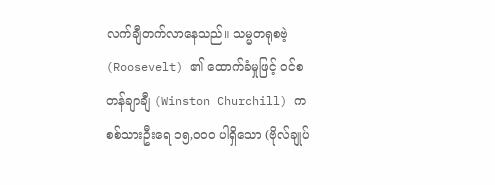လက်ချီတက်လာနေသည်။ သမ္မတရုစဗဲ့ (Roosevelt) ၏ ထောက်ခံမှုဖြင့် ဝင်စတန်ချာချီ (Winston Churchill) က စစ်သားဦးရေ ၁၅,၀၀၀ ပါရှိသော (ဗိုလ်ချုပ်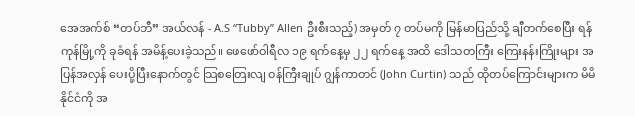အေအက်စ် “တပ်ဘီ” အယ်လန် - A.S “Tubby” Allen ဦးစီးသည့်) အမှတ် ၇ တပ်မကို မြန်မာပြည်သို့ ချီတက်စေပြီး ရန်ကုန်မြို့ကို ခုခံရန် အမိန့်ပေးခဲ့သည်။ ဖေဖော်ဝါရီလ ၁၉ ရက်နေ့မှ ၂၂ ရက်နေ့ အထိ ဒေါသတကြီး ကြေးနန်းကြိုးများ အပြန်အလှန် ပေးပို့ပြီးနောက်တွင် သြစတြေးလျ ဝန်ကြီးချုပ် ဂျွန်ကာတင် (John Curtin) သည် ထိုတပ်ကြောင်းများက မိမိနိုင်ငံကို အ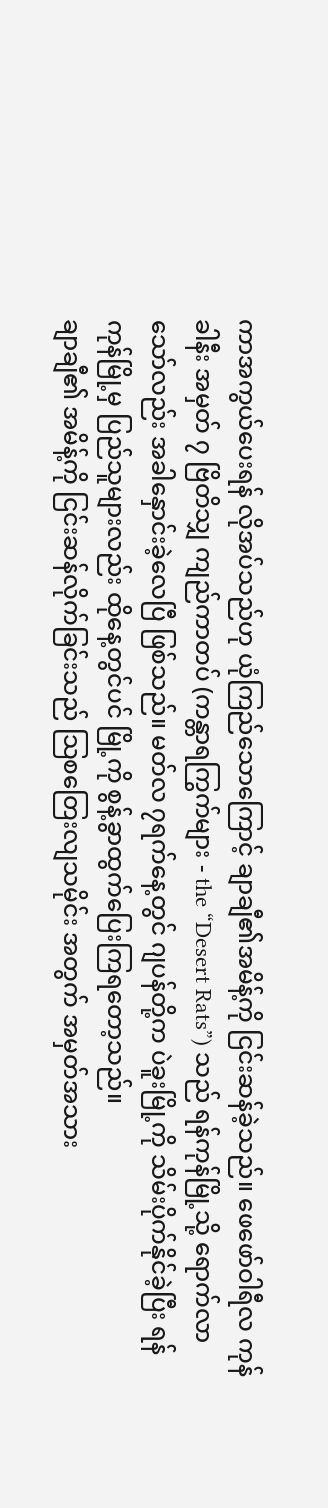ကာအကွယ်ပေးရန် လိုအပ်သည်ဟု ယုံကြည်သောကြောင့် ချာချီ၏အမိန့်ကို ငြင်းဆန်ခဲ့သည်။ ဖေဖော်ဝါရီလ ကုန်ခါနီး အမှတ် ၇ ဗြိတိသျှ ကျည်ကာတပ် (ကန္တာရကြွက်များ - the “Desert Rats”) သည် ရန်ကုန်မြို့သို့ ရောက်လာသော်လည်း အခါနှောင်းခဲ့လေပြီ ဖြစ်သည်။ မတ်လ ၇ရက်နေ့တွင် ဂျပန်တို့က ပဲခူးမြို့ကို သိမ်းပိုက်နိုင်ခဲ့ပြီး ရန်ကုန်မြို့မှ ပြည်သူများလည်း ထိုနေ့တွင်ပင် မြို့ကို စွန့်ခွာထွက်ပြေးကြရတော့သည်။
ချာချီ၏ အမိန့်ကို ငြင်းဆန်လိုက်ခြင်းသည် သြစတြေးလျသမိုင်း အတွက် အမှတ်အသား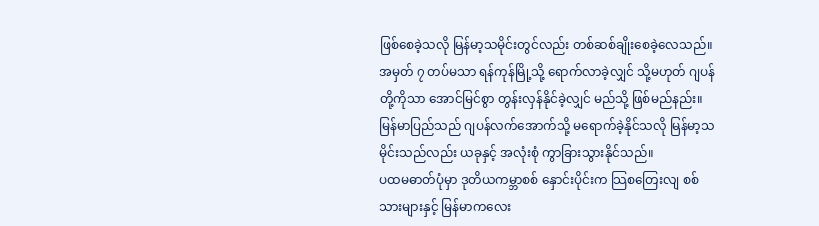ဖြစ်စေခဲ့သလို မြန်မာ့သမိုင်းတွင်လည်း တစ်ဆစ်ချိုးစေခဲ့လေသည်။ အမှတ် ၇ တပ်မသာ ရန်ကုန်မြို့သို့ ရောက်လာခဲ့လျှင် သို့မဟုတ် ဂျပန်တို့ကိုသာ အောင်မြင်စွာ တွန်းလှန်နိုင်ခဲ့လျှင် မည်သို့ ဖြစ်မည်နည်း။ မြန်မာပြည်သည် ဂျပန်လက်အောက်သို့ မရောက်ခဲ့နိုင်သလို မြန်မာ့သမိုင်းသည်လည်း ယခုနှင့် အလုံးစုံ ကွာခြားသွားနိုင်သည်။
ပထမဓာတ်ပုံမှာ ဒုတိယကမ္ဘာစစ် နှောင်းပိုင်းက သြစတြေးလျ စစ်သားများနှင့် မြန်မာကလေး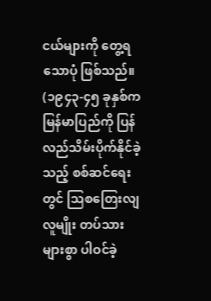ငယ်များကို တွေ့ရသောပုံ ဖြစ်သည်။ (၁၉၄၃-၄၅ ခုနှစ်က မြန်မာပြည်ကို ပြန်လည်သိမ်းပိုက်နိုင်ခဲ့သည့် စစ်ဆင်ရေးတွင် သြစတြေးလျလူမျိုး တပ်သားများစွာ ပါဝင်ခဲ့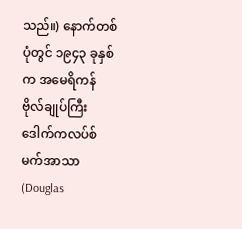သည်။) နောက်တစ်ပုံတွင် ၁၉၄၃ ခုနှစ်က အမေရိကန် ဗိုလ်ချုပ်ကြီး ဒေါက်ကလပ်စ် မက်အာသာ (Douglas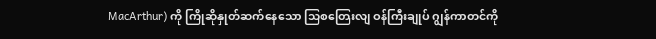MacArthur) ကို ကြိုဆိုနှုတ်ဆက်နေသော သြစတြေးလျ ဝန်ကြီးချုပ် ဂျွန်ကာတင်ကို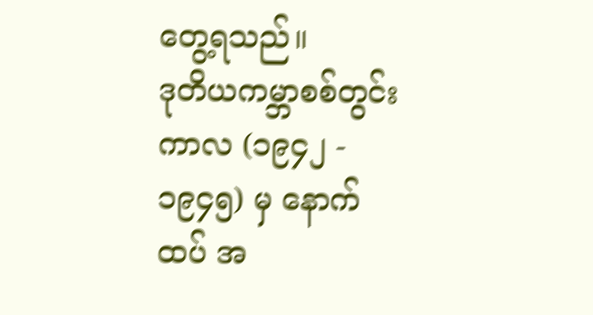တွေ့ရသည်။
ဒုတိယကမ္ဘာစစ်တွင်းကာလ (၁၉၄၂ - ၁၉၄၅) မှ နောက်ထပ် အ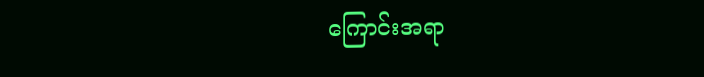ကြောင်းအရာ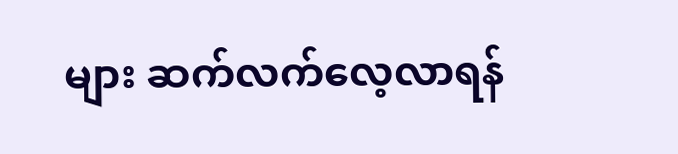များ ဆက်လက်လေ့လာရန်